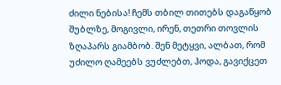ძილი ნებისა! ჩემს თბილ თითებს დაგაწყობ შუბლზე, მოგივლი, ირენ, თეთრი თოვლის ზღაპარს გიამბობ. შენ მეტყვი, ალბათ, რომ უძილო ღამეებს ვუძლებთ, ჰოდა, გავიქცეთ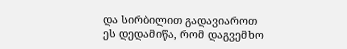და სირბილით გადავიაროთ
ეს დედამიწა, რომ დაგვემხო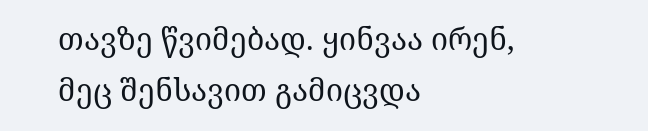თავზე წვიმებად. ყინვაა ირენ, მეც შენსავით გამიცვდა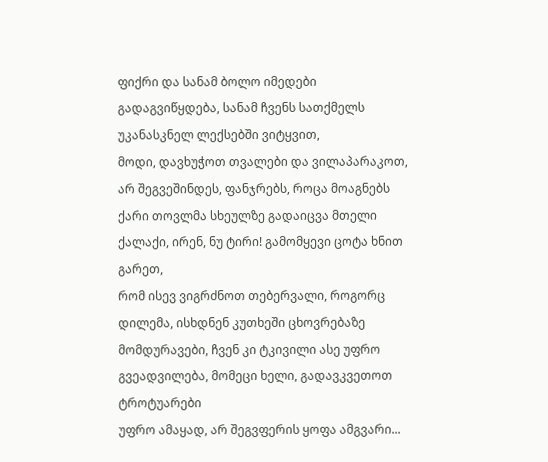ფიქრი და სანამ ბოლო იმედები გადაგვიწყდება, სანამ ჩვენს სათქმელს უკანასკნელ ლექსებში ვიტყვით,
მოდი, დავხუჭოთ თვალები და ვილაპარაკოთ, არ შეგვეშინდეს, ფანჯრებს, როცა მოაგნებს ქარი თოვლმა სხეულზე გადაიცვა მთელი ქალაქი, ირენ, ნუ ტირი! გამომყევი ცოტა ხნით გარეთ,
რომ ისევ ვიგრძნოთ თებერვალი, როგორც დილემა, ისხდნენ კუთხეში ცხოვრებაზე მომდურავები, ჩვენ კი ტკივილი ასე უფრო გვეადვილება, მომეცი ხელი, გადავკვეთოთ ტროტუარები
უფრო ამაყად, არ შეგვფერის ყოფა ამგვარი...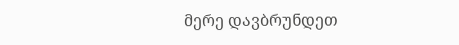მერე დავბრუნდეთ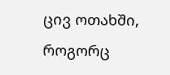ცივ ოთახში, როგორც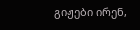გიჟები ირენ,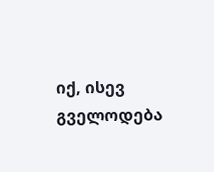იქ, ისევ გველოდება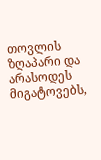თოვლის ზღაპარი და არასოდეს მიგატოვებს,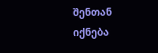შენთან იქნება